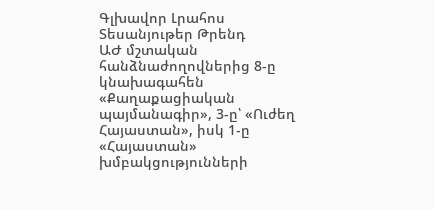Գլխավոր Լրահոս Տեսանյութեր Թրենդ
ԱԺ մշտական հանձնաժողովներից 8-ը կնախագահեն «Քաղաքացիական պայմանագիր», 3-ը՝ «Ուժեղ Հայաստան», իսկ 1-ը «Հայաստան» խմբակցությունների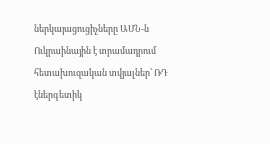ներկայացուցիչները ԱՄՆ-ն Ուկրաինային է տրամադրում հետախուզական տվյալներ՝ ՌԴ էներգետիկ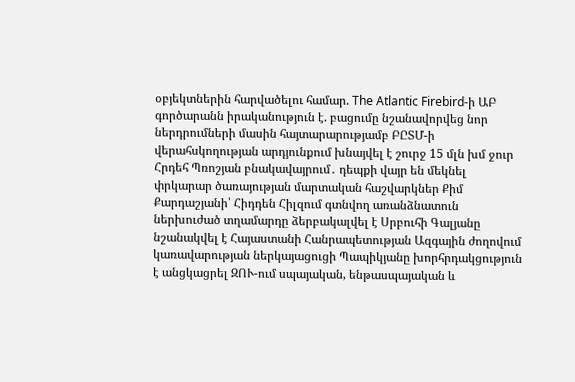օբյեկտներին հարվածելու համար. The Atlantic Firebird-ի ԱԲ գործարանն իրականություն է. բացումը նշանավորվեց նոր ներդրումների մասին հայտարարությամբ ԲԸՏՄ-ի վերահսկողության արդյունքում խնայվել է շուրջ 15 մլն խմ ջուր Հրդեհ Պռոշյան բնակավայրում․ դեպքի վայր են մեկնել փրկարար ծառայության մարտական հաշվարկներ Քիմ Քարդաշյանի՝ Հիդդեն Հիլզում գտնվող առանձնատուն ներխուժած տղամարդը ձերբակալվել է Սրբուհի Գալյանը նշանակվել է Հայաստանի Հանրապետության Ազգային ժողովում կառավարության ներկայացուցի Պապիկյանը խորհրդակցություն է անցկացրել ԶՈՒ-ում սպայական, ենթասպայական և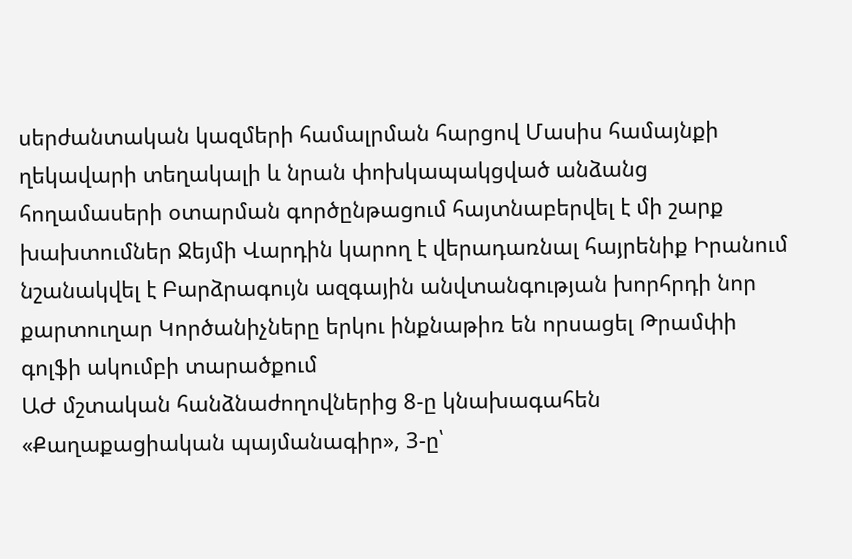սերժանտական կազմերի համալրման հարցով Մասիս համայնքի ղեկավարի տեղակալի և նրան փոխկապակցված անձանց հողամասերի օտարման գործընթացում հայտնաբերվել է մի շարք խախտումներ Ջեյմի Վարդին կարող է վերադառնալ հայրենիք Իրանում նշանակվել է Բարձրագույն ազգային անվտանգության խորհրդի նոր քարտուղար Կործանիչները երկու ինքնաթիռ են որսացել Թրամփի գոլֆի ակումբի տարածքում
ԱԺ մշտական հանձնաժողովներից 8-ը կնախագահեն «Քաղաքացիական պայմանագիր», 3-ը՝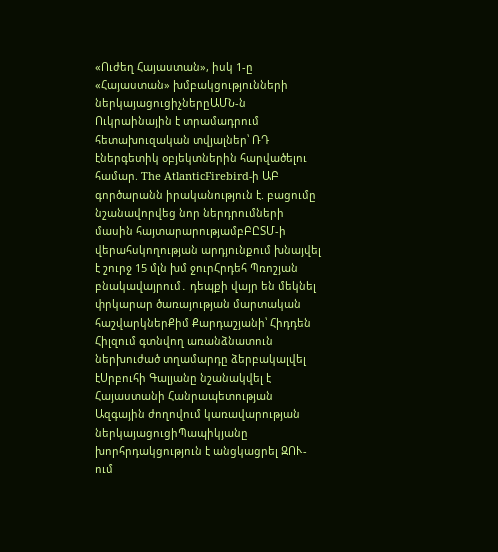«Ուժեղ Հայաստան», իսկ 1-ը «Հայաստան» խմբակցությունների ներկայացուցիչներըԱՄՆ-ն Ուկրաինային է տրամադրում հետախուզական տվյալներ՝ ՌԴ էներգետիկ օբյեկտներին հարվածելու համար. The AtlanticFirebird-ի ԱԲ գործարանն իրականություն է. բացումը նշանավորվեց նոր ներդրումների մասին հայտարարությամբԲԸՏՄ-ի վերահսկողության արդյունքում խնայվել է շուրջ 15 մլն խմ ջուրՀրդեհ Պռոշյան բնակավայրում․ դեպքի վայր են մեկնել փրկարար ծառայության մարտական հաշվարկներՔիմ Քարդաշյանի՝ Հիդդեն Հիլզում գտնվող առանձնատուն ներխուժած տղամարդը ձերբակալվել էՍրբուհի Գալյանը նշանակվել է Հայաստանի Հանրապետության Ազգային ժողովում կառավարության ներկայացուցիՊապիկյանը խորհրդակցություն է անցկացրել ԶՈՒ-ում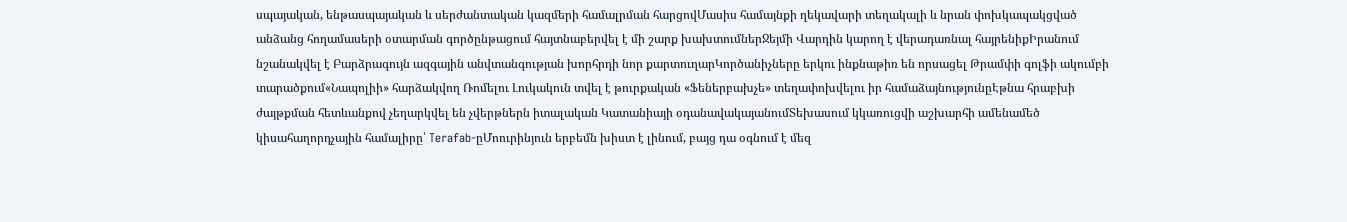սպայական, ենթասպայական և սերժանտական կազմերի համալրման հարցովՄասիս համայնքի ղեկավարի տեղակալի և նրան փոխկապակցված անձանց հողամասերի օտարման գործընթացում հայտնաբերվել է մի շարք խախտումներՋեյմի Վարդին կարող է վերադառնալ հայրենիքԻրանում նշանակվել է Բարձրագույն ազգային անվտանգության խորհրդի նոր քարտուղարԿործանիչները երկու ինքնաթիռ են որսացել Թրամփի գոլֆի ակումբի տարածքում«Նապոլիի» հարձակվող Ռոմելու Լուկակուն տվել է թուրքական «Ֆեներբախչե» տեղափոխվելու իր համաձայնությունըԷթնա հրաբխի ժայթքման հետևանքով չեղարկվել են չվերթներն իտալական Կատանիայի օդանավակայանումՏեխասում կկառուցվի աշխարհի ամենամեծ կիսահաղորդչային համալիրը՝ Terafab-ըՄոուրինյուն երբեմն խիստ է լինում, բայց դա օգնում է մեզ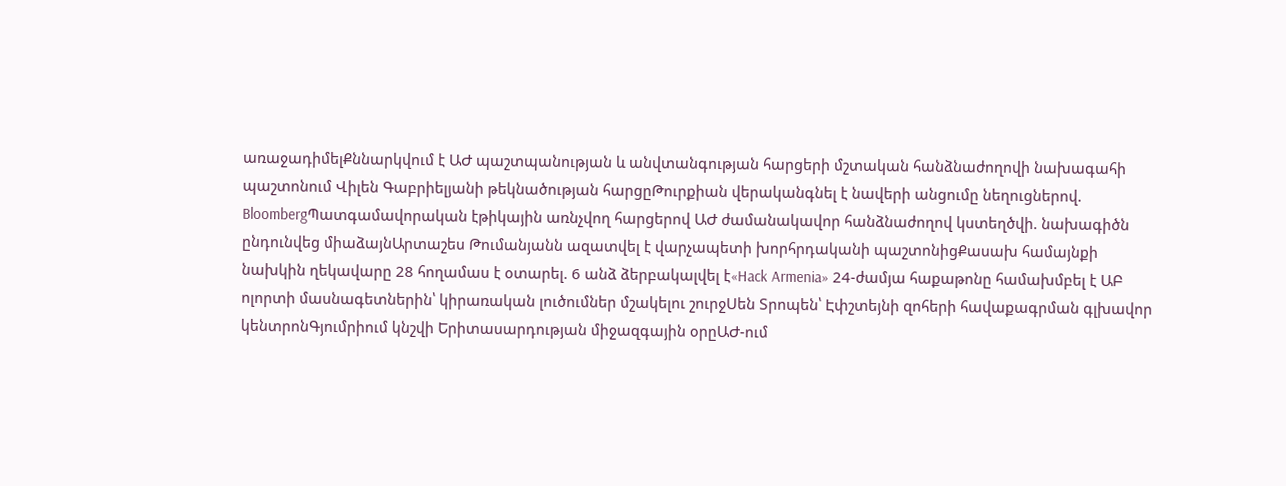առաջադիմելՔննարկվում է ԱԺ պաշտպանության և անվտանգության հարցերի մշտական հանձնաժողովի նախագահի պաշտոնում Վիլեն Գաբրիելյանի թեկնածության հարցըԹուրքիան վերականգնել է նավերի անցումը նեղուցներով. BloombergՊատգամավորական էթիկային առնչվող հարցերով ԱԺ ժամանակավոր հանձնաժողով կստեղծվի. նախագիծն ընդունվեց միաձայնԱրտաշես Թումանյանն ազատվել է վարչապետի խորհրդականի պաշտոնիցՔասախ համայնքի նախկին ղեկավարը 28 հողամաս է օտարել. 6 անձ ձերբակալվել է«Hack Armenia» 24-ժամյա հաքաթոնը համախմբել է ԱԲ ոլորտի մասնագետներին՝ կիրառական լուծումներ մշակելու շուրջՍեն Տրոպեն՝ Էփշտեյնի զոհերի հավաքագրման գլխավոր կենտրոնԳյումրիում կնշվի Երիտասարդության միջազգային օրըԱԺ-ում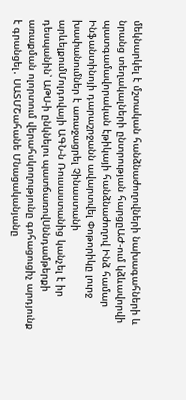մեկնարկել է մշտական հանձնաժողովների նախագահների և նրանց տեղակալների ընտրության հարցըԱԺ-ում կձևավորվի պատգամավորական էթիկայի հանձնաժողով Ինձ համար Ինֆանտինոյի դարաշրջանն ավարտվել Փոթորիկը լուրջ խափանումներ է առաջացրել Չինաստանի արևելքումՄոլդովայի ԱԳՆ-ն Ռուսաստանից կանչել է իր դեսպանին՝ ԱԹՍ-ի ընկնելու պատճառովՍննդամթերքի առաքման ոլորտում վերահսկողությունը գոհացուցիչ արդյունք է գրանցել․ ՍԱՏՄՇահանե Մնացականյանը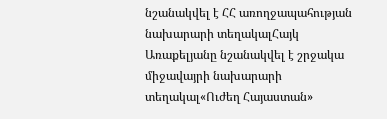նշանակվել է ՀՀ առողջապահության նախարարի տեղակալՀայկ Առաքելյանը նշանակվել է շրջակա միջավայրի նախարարի տեղակալ«Ուժեղ Հայաստան»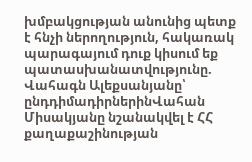խմբակցության անունից պետք է հնչի ներողություն, հակառակ պարագայում դուք կիսում եք պատասխանատվությունը. Վահագն Ալեքսանյանը՝ ընդդիմադիրներինՎահան Միսակյանը նշանակվել է ՀՀ քաղաքաշինության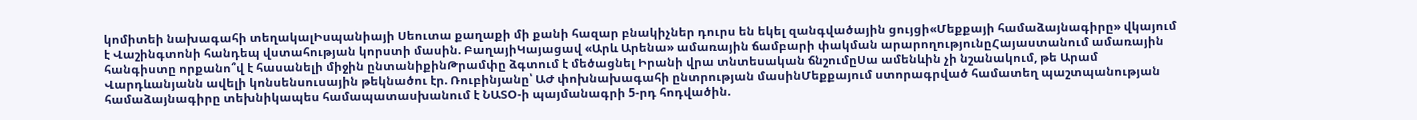կոմիտեի նախագահի տեղակալԻսպանիայի Սեուտա քաղաքի մի քանի հազար բնակիչներ դուրս են եկել զանգվածային ցույցի«Մեքքայի համաձայնագիրը» վկայում է Վաշինգտոնի հանդեպ վստահության կորստի մասին. ԲաղայիԿայացավ «Արև Արենա» ամառային ճամբարի փակման արարողությունըՀայաստանում ամառային հանգիստը որքանո՞վ է հասանելի միջին ընտանիքինԹրամփը ձգտում է մեծացնել Իրանի վրա տնտեսական ճնշումըՍա ամենևին չի նշանակում, թե Արամ Վարդևանյանն ավելի կոնսենսուսային թեկնածու էր. Ռուբինյանը՝ ԱԺ փոխնախագահի ընտրության մասինՄեքքայում ստորագրված համատեղ պաշտպանության համաձայնագիրը տեխնիկապես համապատասխանում է ՆԱՏՕ-ի պայմանագրի 5-րդ հոդվածին.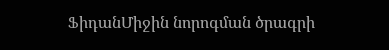ՖիդանՄիջին նորոգման ծրագրի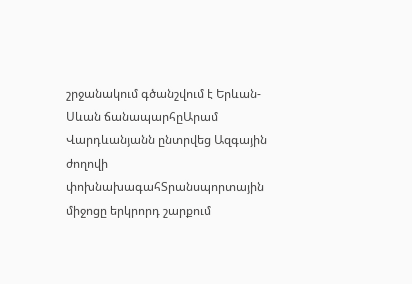շրջանակում գծանշվում է Երևան-Սևան ճանապարհըԱրամ Վարդևանյանն ընտրվեց Ազգային ժողովի փոխնախագահՏրանսպորտային միջոցը երկրորդ շարքում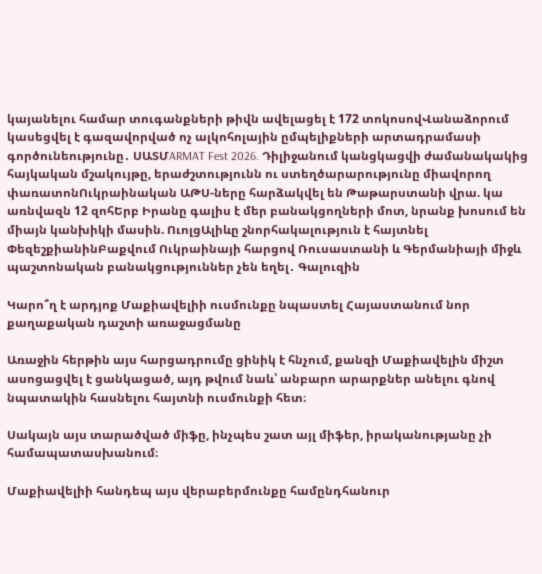կայանելու համար տուգանքների թիվն ավելացել է 172 տոկոսովՎանաձորում կասեցվել է գազավորված ոչ ալկոհոլային ըմպելիքների արտադրամասի գործունեությունը․ ՍԱՏՄARMAT Fest 2026. Դիլիջանում կանցկացվի ժամանակակից հայկական մշակույթը, երաժշտությունն ու ստեղծարարությունը միավորող փառատոնՈւկրաինական ԱԹՍ-ները հարձակվել են Թաթարստանի վրա. կա առնվազն 12 զոհԵրբ Իրանը գալիս է մեր բանակցողների մոտ, նրանք խոսում են միայն կանխիկի մասին. ՈւոլցԱլիևը շնորհակալություն է հայտնել ՓեզեշքիանինԲաքվում Ուկրաինայի հարցով Ռուսաստանի և Գերմանիայի միջև պաշտոնական բանակցություններ չեն եղել․ Գալուզին

Կարո՞ղ է արդյոք Մաքիավելիի ուսմունքը նպաստել Հայաստանում նոր քաղաքական դաշտի առաջացմանը

Առաջին հերթին այս հարցադրումը ցինիկ է հնչում, քանզի Մաքիավելին միշտ ասոցացվել է ցանկացած, այդ թվում նաև՝ անբարո արարքներ անելու գնով նպատակին հասնելու հայտնի ուսմունքի հետ։

Սակայն այս տարածված միֆը, ինչպես շատ այլ միֆեր, իրականությանը չի համապատասխանում։

Մաքիավելիի հանդեպ այս վերաբերմունքը համընդհանուր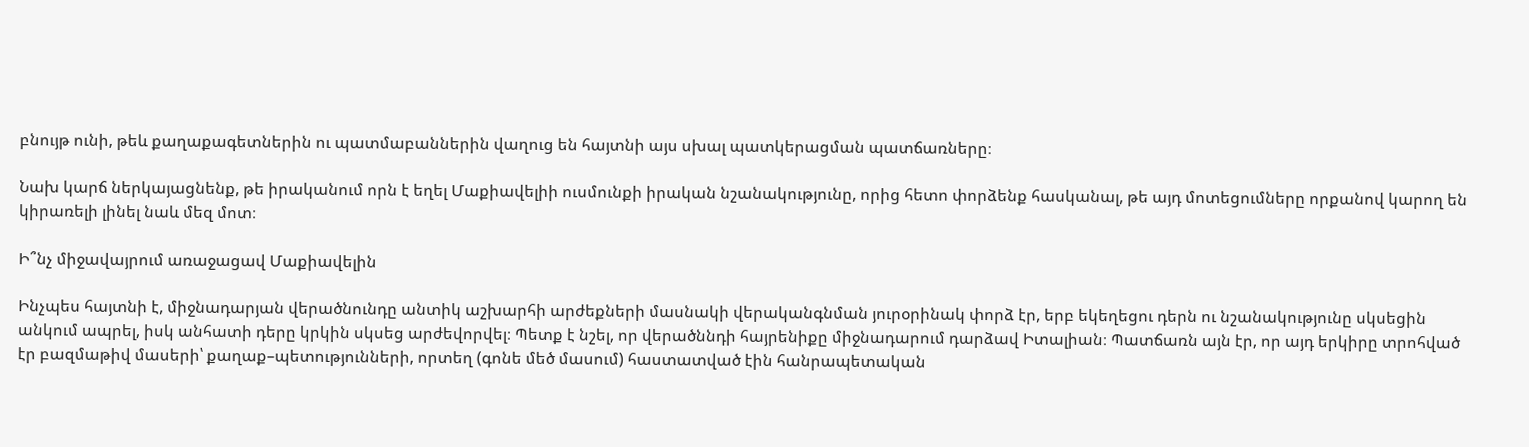բնույթ ունի, թեև քաղաքագետներին ու պատմաբաններին վաղուց են հայտնի այս սխալ պատկերացման պատճառները։

Նախ կարճ ներկայացնենք, թե իրականում որն է եղել Մաքիավելիի ուսմունքի իրական նշանակությունը, որից հետո փորձենք հասկանալ, թե այդ մոտեցումները որքանով կարող են կիրառելի լինել նաև մեզ մոտ։

Ի՞նչ միջավայրում առաջացավ Մաքիավելին

Ինչպես հայտնի է, միջնադարյան վերածնունդը անտիկ աշխարհի արժեքների մասնակի վերականգնման յուրօրինակ փորձ էր, երբ եկեղեցու դերն ու նշանակությունը սկսեցին անկում ապրել, իսկ անհատի դերը կրկին սկսեց արժեվորվել։ Պետք է նշել, որ վերածննդի հայրենիքը միջնադարում դարձավ Իտալիան։ Պատճառն այն էր, որ այդ երկիրը տրոհված էր բազմաթիվ մասերի՝ քաղաք–պետությունների, որտեղ (գոնե մեծ մասում) հաստատված էին հանրապետական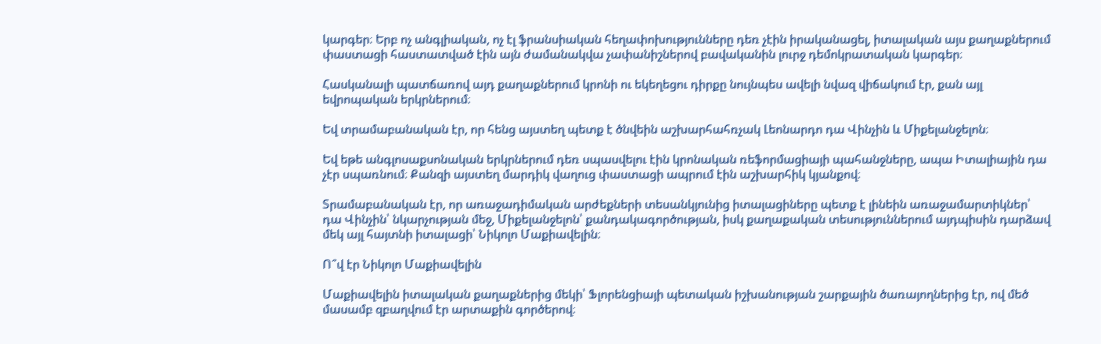կարգեր։ Երբ ոչ անգլիական, ոչ էլ ֆրանսիական հեղափոխությունները դեռ չէին իրականացել, իտալական այս քաղաքներում փաստացի հաստատված էին այն ժամանակվա չափանիշներով բավականին լուրջ դեմոկրատական կարգեր։

Հասկանալի պատճառով այդ քաղաքներում կրոնի ու եկեղեցու դիրքը նույնպես ավելի նվազ վիճակում էր, քան այլ եվրոպական երկրներում։

Եվ տրամաբանական էր, որ հենց այստեղ պետք է ծնվեին աշխարհահռչակ Լեոնարդո դա Վինչին և Միքելանջելոն։

Եվ եթե անգլոսաքսոնական երկրներում դեռ սպասվելու էին կրոնական ռեֆորմացիայի պահանջները, ապա Իտալիային դա չէր սպառնում։ Քանզի այստեղ մարդիկ վաղուց փաստացի ապրում էին աշխարհիկ կյանքով։

Տրամաբանական էր, որ առաջադիմական արժեքների տեսանկյունից իտալացիները պետք է լինեին առաջամարտիկներ՝ դա Վինչին՝ նկարչության մեջ, Միքելանջելոն՝ քանդակագործության, իսկ քաղաքական տեսություններում այդպիսին դարձավ մեկ այլ հայտնի իտալացի՝ Նիկոլո Մաքիավելին։

Ո՞վ էր Նիկոլո Մաքիավելին

Մաքիավելին իտալական քաղաքներից մեկի՝ Ֆլորենցիայի պետական իշխանության շարքային ծառայողներից էր, ով մեծ մասամբ զբաղվում էր արտաքին գործերով։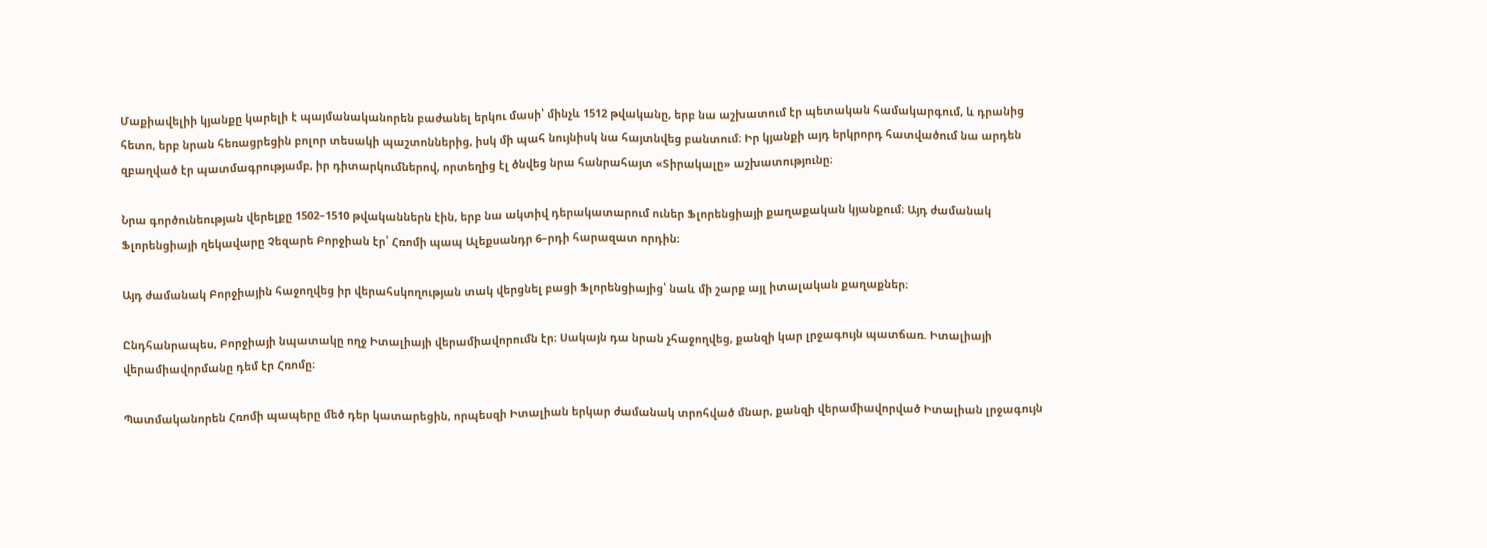Մաքիավելիի կյանքը կարելի է պայմանականորեն բաժանել երկու մասի՝ մինչև 1512 թվականը, երբ նա աշխատում էր պետական համակարգում, և դրանից հետո, երբ նրան հեռացրեցին բոլոր տեսակի պաշտոններից, իսկ մի պահ նույնիսկ նա հայտնվեց բանտում։ Իր կյանքի այդ երկրորդ հատվածում նա արդեն զբաղված էր պատմագրությամբ, իր դիտարկումներով, որտեղից էլ ծնվեց նրա հանրահայտ «Տիրակալը» աշխատությունը։

Նրա գործունեության վերելքը 1502–1510 թվականներն էին, երբ նա ակտիվ դերակատարում ուներ Ֆլորենցիայի քաղաքական կյանքում։ Այդ ժամանակ Ֆլորենցիայի ղեկավարը Չեզարե Բորջիան էր՝ Հռոմի պապ Ալեքսանդր 6–րդի հարազատ որդին։

Այդ ժամանակ Բորջիային հաջողվեց իր վերահսկողության տակ վերցնել բացի Ֆլորենցիայից՝ նաև մի շարք այլ իտալական քաղաքներ։

Ընդհանրապես, Բորջիայի նպատակը ողջ Իտալիայի վերամիավորումն էր։ Սակայն դա նրան չհաջողվեց, քանզի կար լրջագույն պատճառ. Իտալիայի վերամիավորմանը դեմ էր Հռոմը։

Պատմականորեն Հռոմի պապերը մեծ դեր կատարեցին, որպեսզի Իտալիան երկար ժամանակ տրոհված մնար, քանզի վերամիավորված Իտալիան լրջագույն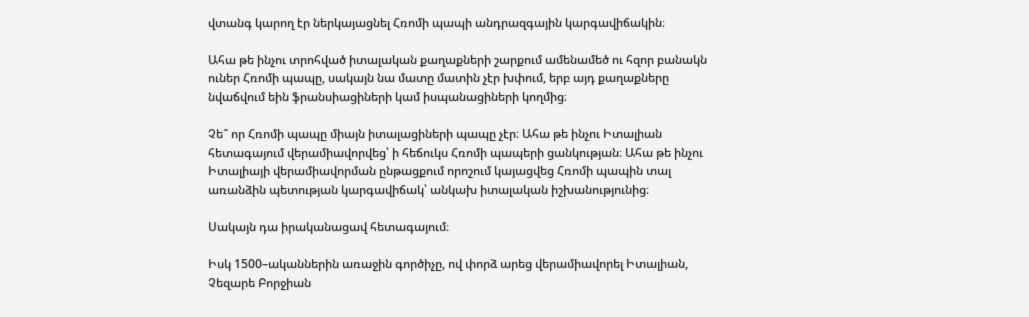վտանգ կարող էր ներկայացնել Հռոմի պապի անդրազգային կարգավիճակին։

Ահա թե ինչու տրոհված իտալական քաղաքների շարքում ամենամեծ ու հզոր բանակն ուներ Հռոմի պապը, սակայն նա մատը մատին չէր խփում, երբ այդ քաղաքները նվաճվում եին ֆրանսիացիների կամ իսպանացիների կողմից։

Չե՞ որ Հռոմի պապը միայն իտալացիների պապը չէր։ Ահա թե ինչու Իտալիան հետագայում վերամիավորվեց՝ ի հեճուկս Հռոմի պապերի ցանկության։ Ահա թե ինչու Իտալիայի վերամիավորման ընթացքում որոշում կայացվեց Հռոմի պապին տալ առանձին պետության կարգավիճակ՝ անկախ իտալական իշխանությունից։

Սակայն դա իրականացավ հետագայում։

Իսկ 1500–ականներին առաջին գործիչը, ով փորձ արեց վերամիավորել Իտալիան, Չեզարե Բորջիան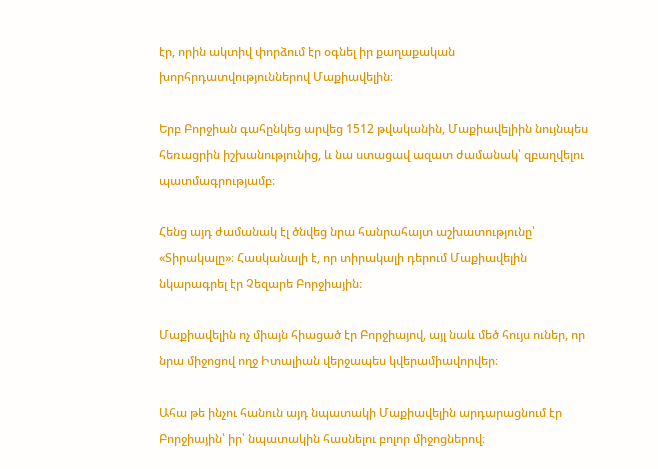էր, որին ակտիվ փորձում էր օգնել իր քաղաքական խորհրդատվություններով Մաքիավելին։

Երբ Բորջիան գահընկեց արվեց 1512 թվականին, Մաքիավելիին նույնպես հեռացրին իշխանությունից, և նա ստացավ ազատ ժամանակ՝ զբաղվելու պատմագրությամբ։

Հենց այդ ժամանակ էլ ծնվեց նրա հանրահայտ աշխատությունը՝ «Տիրակալը»։ Հասկանալի է, որ տիրակալի դերում Մաքիավելին նկարագրել էր Չեզարե Բորջիային։

Մաքիավելին ոչ միայն հիացած էր Բորջիայով, այլ նաև մեծ հույս ուներ, որ նրա միջոցով ողջ Իտալիան վերջապես կվերամիավորվեր։

Ահա թե ինչու հանուն այդ նպատակի Մաքիավելին արդարացնում էր Բորջիային՝ իր՝ նպատակին հասնելու բոլոր միջոցներով։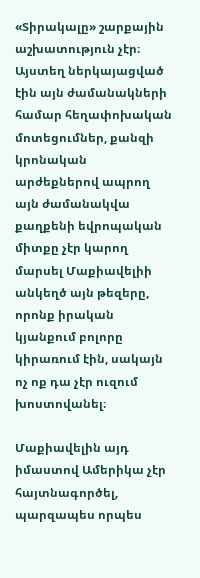«Տիրակալը» շարքային աշխատություն չէր։ Այստեղ ներկայացված էին այն ժամանակների համար հեղափոխական մոտեցումներ, քանզի կրոնական արժեքներով ապրող այն ժամանակվա քաղքենի եվրոպական միտքը չէր կարող մարսել Մաքիավելիի անկեղծ այն թեզերը, որոնք իրական կյանքում բոլորը կիրառում էին, սակայն ոչ ոք դա չէր ուզում խոստովանել։

Մաքիավելին այդ իմաստով Ամերիկա չէր հայտնագործել, պարզապես որպես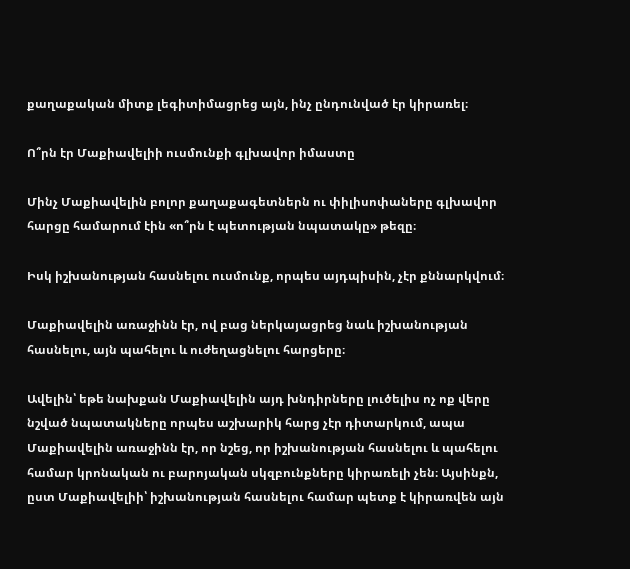քաղաքական միտք լեգիտիմացրեց այն, ինչ ընդունված էր կիրառել։

Ո՞րն էր Մաքիավելիի ուսմունքի գլխավոր իմաստը

Մինչ Մաքիավելին բոլոր քաղաքագետներն ու փիլիսոփաները գլխավոր հարցը համարում էին «ո՞րն է պետության նպատակը» թեզը։

Իսկ իշխանության հասնելու ուսմունք, որպես այդպիսին, չէր քննարկվում։

Մաքիավելին առաջինն էր, ով բաց ներկայացրեց նաև իշխանության հասնելու, այն պահելու և ուժեղացնելու հարցերը։

Ավելին՝ եթե նախքան Մաքիավելին այդ խնդիրները լուծելիս ոչ ոք վերը նշված նպատակները որպես աշխարիկ հարց չէր դիտարկում, ապա Մաքիավելին առաջինն էր, որ նշեց, որ իշխանության հասնելու և պահելու համար կրոնական ու բարոյական սկզբունքները կիրառելի չեն։ Այսինքն, ըստ Մաքիավելիի՝ իշխանության հասնելու համար պետք է կիրառվեն այն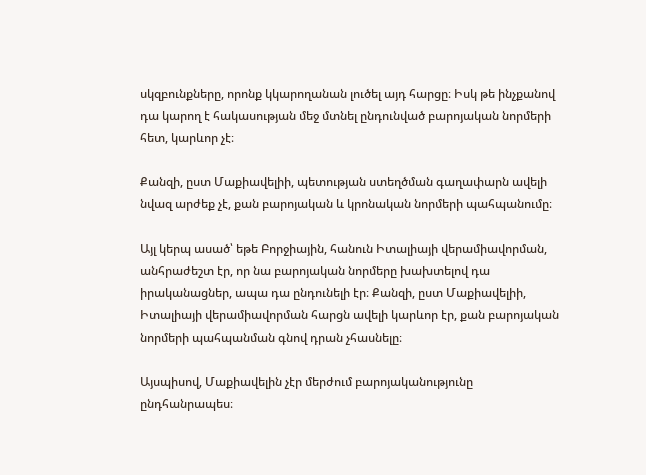սկզբունքները, որոնք կկարողանան լուծել այդ հարցը։ Իսկ թե ինչքանով դա կարող է հակասության մեջ մտնել ընդունված բարոյական նորմերի հետ, կարևոր չէ։

Քանզի, ըստ Մաքիավելիի, պետության ստեղծման գաղափարն ավելի նվազ արժեք չէ, քան բարոյական և կրոնական նորմերի պահպանումը։

Այլ կերպ ասած՝ եթե Բորջիային, հանուն Իտալիայի վերամիավորման, անհրաժեշտ էր, որ նա բարոյական նորմերը խախտելով դա իրականացներ, ապա դա ընդունելի էր։ Քանզի, ըստ Մաքիավելիի, Իտալիայի վերամիավորման հարցն ավելի կարևոր էր, քան բարոյական նորմերի պահպանման գնով դրան չհասնելը։

Այսպիսով, Մաքիավելին չէր մերժում բարոյականությունը ընդհանրապես։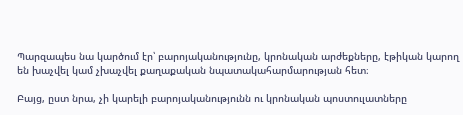Պարզապես նա կարծում էր՝ բարոյականությունը, կրոնական արժեքները, էթիկան կարող են խաչվել կամ չխաչվել քաղաքական նպատակահարմարության հետ։

Բայց, ըստ նրա, չի կարելի բարոյականությունն ու կրոնական պոստուլատները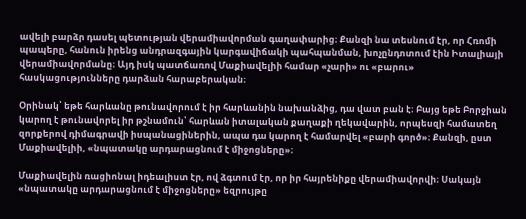ավելի բարձր դասել պետության վերամիավորման գաղափարից։ Քանզի նա տեսնում էր, որ Հռոմի պապերը, հանուն իրենց անդրազգային կարգավիճակի պահպանման, խոչընդոտում էին Իտալիայի վերամիավորմանը։ Այդ իսկ պատճառով Մաքիավելիի համար «չարի» ու «բարու» հասկացությունները դարձան հարաբերական։

Օրինակ՝ եթե հարևանը թունավորում է իր հարևանին նախանձից, դա վատ բան է։ Բայց եթե Բորջիան կարող է թունավորել իր թշնամուն՝ հարևան իտալական քաղաքի ղեկավարին, որպեսզի համատեղ զորքերով դիմագրավի իսպանացիներին, ապա դա կարող է համարվել «բարի գործ»։ Քանզի, ըստ Մաքիավելիի, «նպատակը արդարացնում է միջոցները»։

Մաքիավելին ռացիոնալ իդեալիստ էր, ով ձգտում էր, որ իր հայրենիքը վերամիավորվի։ Սակայն «նպատակը արդարացնում է միջոցները» եզրույթը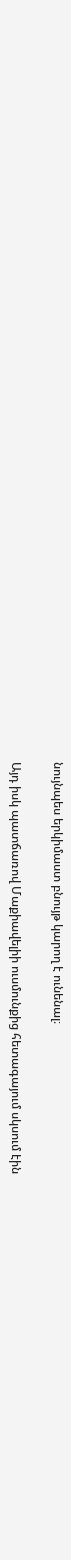նույնպես երկիմաստ բնույթ կարող է ունենալ։

Այդ իսկ պատճառով Մաքիավելիի ուսմունքից հետագայում սկսում էին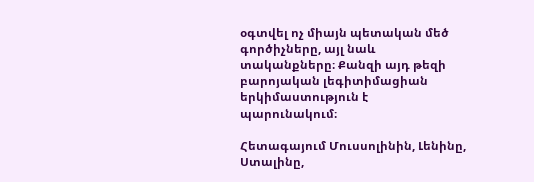օգտվել ոչ միայն պետական մեծ գործիչները, այլ նաև տականքները։ Քանզի այդ թեզի բարոյական լեգիտիմացիան երկիմաստություն է պարունակում։

Հետագայում Մուսսոլինին, Լենինը, Ստալինը,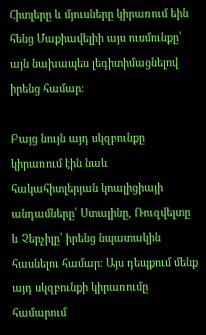Հիտլերը և մյուսները կիրառում եին հենց Մաքիավելիի այս ուսմունքը՝ այն նախապես լեգիտիմացնելով իրենց համար։

Բայց նույն այդ սկզբունքը կիրառում էին նաև հակահիտլերյան կոալիցիայի անդամները՝ Ստալինը, Ռուզվելտը և Չերչիլը՝ իրենց նպատակին հասնելու համար։ Այս դեպքում մենք այդ սկզբունքի կիրառումը համարում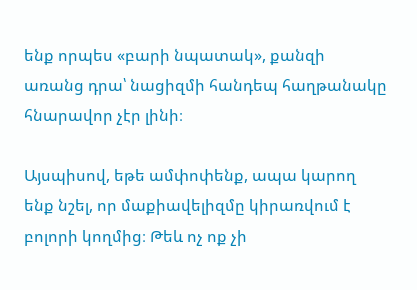ենք որպես «բարի նպատակ», քանզի առանց դրա՝ նացիզմի հանդեպ հաղթանակը հնարավոր չէր լինի։

Այսպիսով, եթե ամփոփենք, ապա կարող ենք նշել, որ մաքիավելիզմը կիրառվում է բոլորի կողմից։ Թեև ոչ ոք չի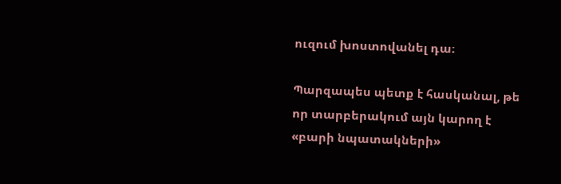ուզում խոստովանել դա։

Պարզապես պետք է հասկանալ, թե որ տարբերակում այն կարող է «բարի նպատակների»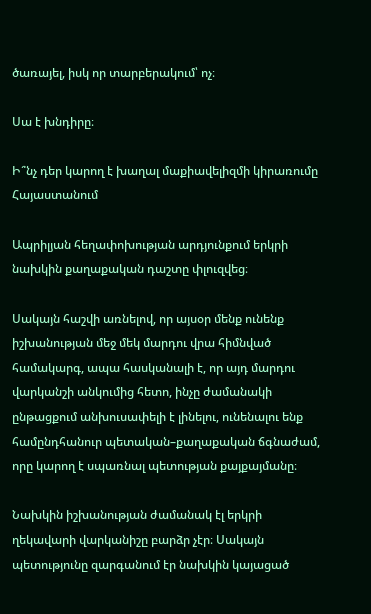ծառայել, իսկ որ տարբերակում՝ ոչ։

Սա է խնդիրը։

Ի՞նչ դեր կարող է խաղալ մաքիավելիզմի կիրառումը Հայաստանում

Ապրիլյան հեղափոխության արդյունքում երկրի նախկին քաղաքական դաշտը փլուզվեց։

Սակայն հաշվի առնելով, որ այսօր մենք ունենք իշխանության մեջ մեկ մարդու վրա հիմնված համակարգ, ապա հասկանալի է, որ այդ մարդու վարկանշի անկումից հետո, ինչը ժամանակի ընթացքում անխուսափելի է լինելու, ունենալու ենք համընդհանուր պետական–քաղաքական ճգնաժամ, որը կարող է սպառնալ պետության քայքայմանը։

Նախկին իշխանության ժամանակ էլ երկրի ղեկավարի վարկանիշը բարձր չէր։ Սակայն պետությունը զարգանում էր նախկին կայացած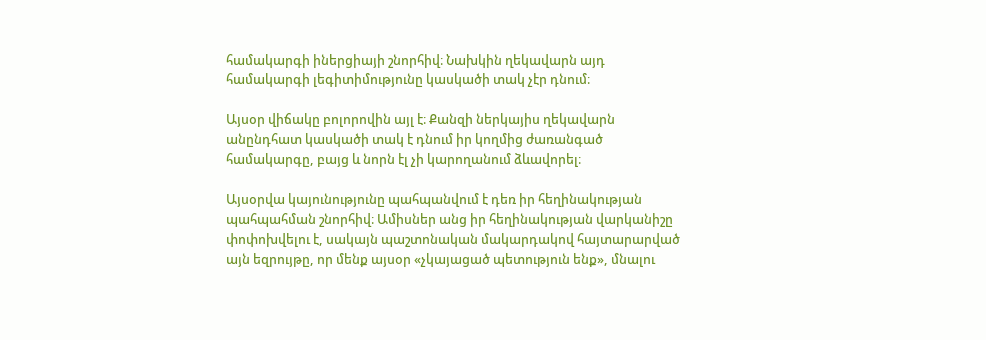համակարգի իներցիայի շնորհիվ։ Նախկին ղեկավարն այդ համակարգի լեգիտիմությունը կասկածի տակ չէր դնում։

Այսօր վիճակը բոլորովին այլ է։ Քանզի ներկայիս ղեկավարն անընդհատ կասկածի տակ է դնում իր կողմից ժառանգած համակարգը, բայց և նորն էլ չի կարողանում ձևավորել։

Այսօրվա կայունությունը պահպանվում է դեռ իր հեղինակության պահպահման շնորհիվ։ Ամիսներ անց իր հեղինակության վարկանիշը փոփոխվելու է, սակայն պաշտոնական մակարդակով հայտարարված այն եզրույթը, որ մենք այսօր «չկայացած պետություն ենք», մնալու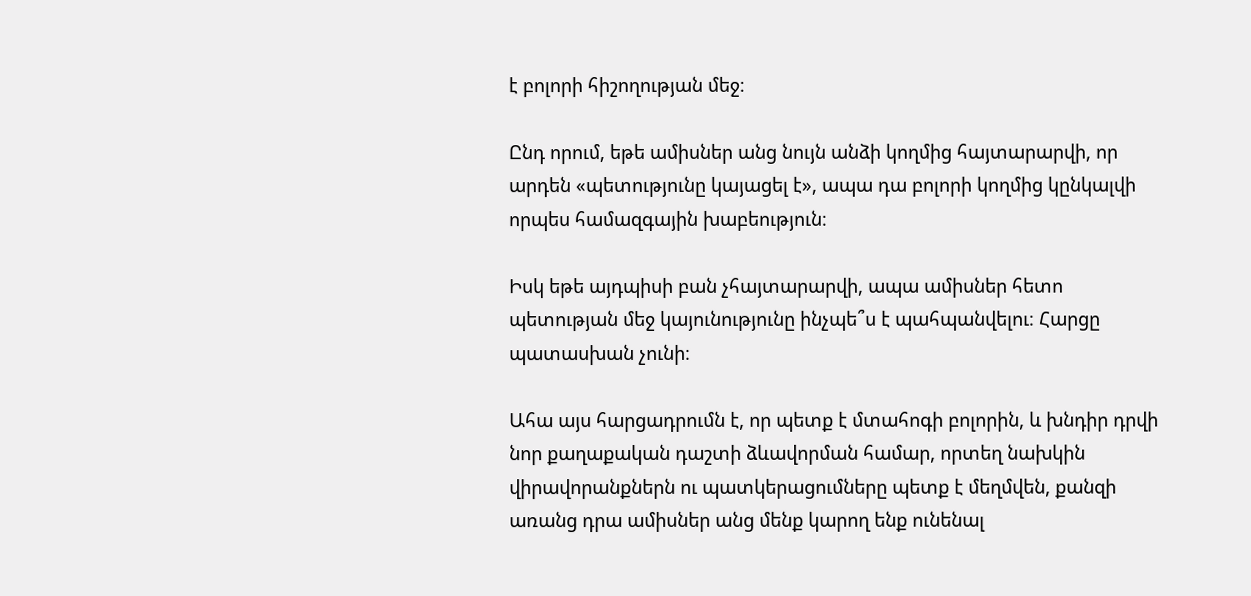է բոլորի հիշողության մեջ։

Ընդ որում, եթե ամիսներ անց նույն անձի կողմից հայտարարվի, որ արդեն «պետությունը կայացել է», ապա դա բոլորի կողմից կընկալվի որպես համազգային խաբեություն։

Իսկ եթե այդպիսի բան չհայտարարվի, ապա ամիսներ հետո պետության մեջ կայունությունը ինչպե՞ս է պահպանվելու։ Հարցը պատասխան չունի։

Ահա այս հարցադրումն է, որ պետք է մտահոգի բոլորին, և խնդիր դրվի նոր քաղաքական դաշտի ձևավորման համար, որտեղ նախկին վիրավորանքներն ու պատկերացումները պետք է մեղմվեն, քանզի առանց դրա ամիսներ անց մենք կարող ենք ունենալ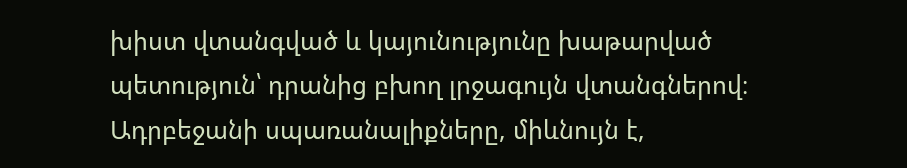խիստ վտանգված և կայունությունը խաթարված պետություն՝ դրանից բխող լրջագույն վտանգներով։ Ադրբեջանի սպառանալիքները, միևնույն է,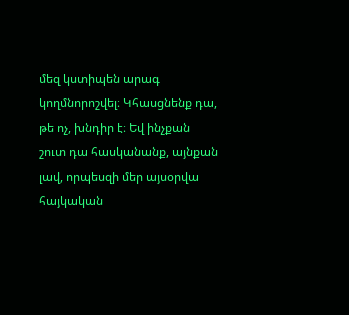մեզ կստիպեն արագ կողմնորոշվել։ Կհասցնենք դա, թե ոչ, խնդիր է։ Եվ ինչքան շուտ դա հասկանանք, այնքան լավ, որպեսզի մեր այսօրվա հայկական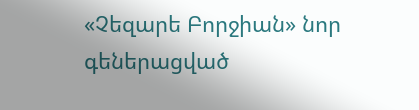«Չեզարե Բորջիան» նոր գեներացված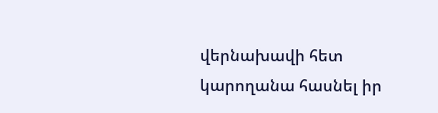վերնախավի հետ կարողանա հասնել իր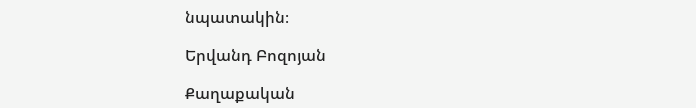նպատակին։

Երվանդ Բոզոյան

Քաղաքական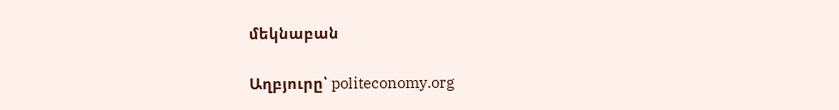մեկնաբան

Աղբյուրը՝ politeconomy.org